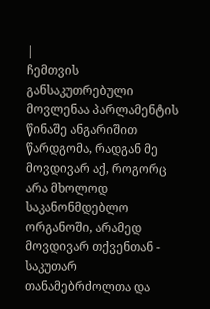|
ჩემთვის განსაკუთრებული მოვლენაა პარლამენტის წინაშე ანგარიშით წარდგომა, რადგან მე მოვდივარ აქ, როგორც არა მხოლოდ საკანონმდებლო ორგანოში, არამედ მოვდივარ თქვენთან - საკუთარ თანამებრძოლთა და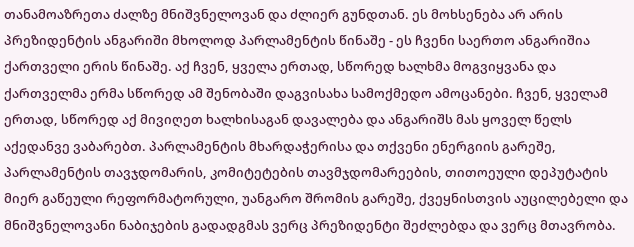თანამოაზრეთა ძალზე მნიშვნელოვან და ძლიერ გუნდთან. ეს მოხსენება არ არის პრეზიდენტის ანგარიში მხოლოდ პარლამენტის წინაშე - ეს ჩვენი საერთო ანგარიშია ქართველი ერის წინაშე. აქ ჩვენ, ყველა ერთად, სწორედ ხალხმა მოგვიყვანა და ქართველმა ერმა სწორედ ამ შენობაში დაგვისახა სამოქმედო ამოცანები. ჩვენ, ყველამ ერთად, სწორედ აქ მივიღეთ ხალხისაგან დავალება და ანგარიშს მას ყოველ წელს აქედანვე ვაბარებთ. პარლამენტის მხარდაჭერისა და თქვენი ენერგიის გარეშე, პარლამენტის თავჯდომარის, კომიტეტების თავმჯდომარეების, თითოეული დეპუტატის მიერ გაწეული რეფორმატორული, უანგარო შრომის გარეშე, ქვეყნისთვის აუცილებელი და მნიშვნელოვანი ნაბიჯების გადადგმას ვერც პრეზიდენტი შეძლებდა და ვერც მთავრობა.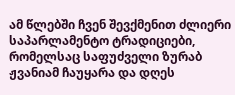ამ წლებში ჩვენ შევქმენით ძლიერი საპარლამენტო ტრადიციები, რომელსაც საფუძველი ზურაბ ჟვანიამ ჩაუყარა და დღეს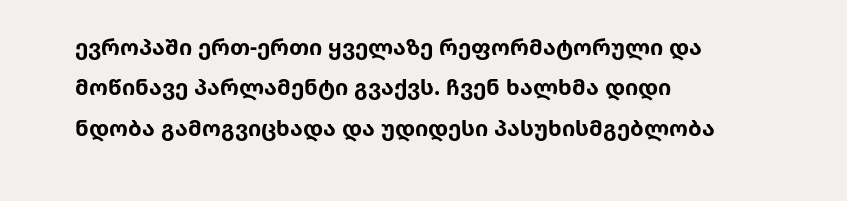ევროპაში ერთ-ერთი ყველაზე რეფორმატორული და მოწინავე პარლამენტი გვაქვს. ჩვენ ხალხმა დიდი ნდობა გამოგვიცხადა და უდიდესი პასუხისმგებლობა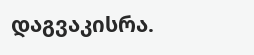დაგვაკისრა.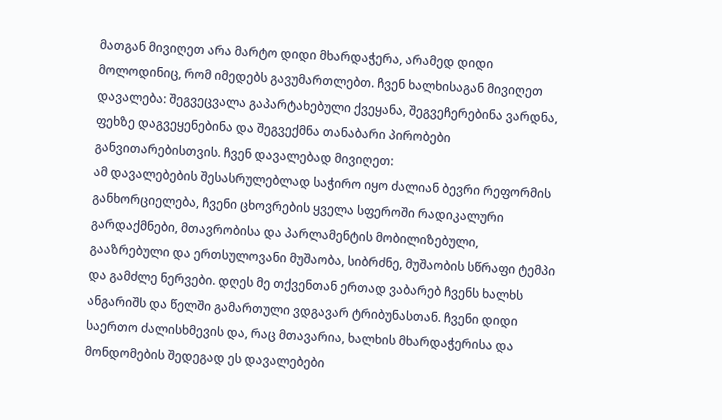მათგან მივიღეთ არა მარტო დიდი მხარდაჭერა, არამედ დიდი მოლოდინიც, რომ იმედებს გავუმართლებთ. ჩვენ ხალხისაგან მივიღეთ დავალება: შეგვეცვალა გაპარტახებული ქვეყანა, შეგვეჩერებინა ვარდნა, ფეხზე დაგვეყენებინა და შეგვექმნა თანაბარი პირობები განვითარებისთვის. ჩვენ დავალებად მივიღეთ:
ამ დავალებების შესასრულებლად საჭირო იყო ძალიან ბევრი რეფორმის განხორციელება, ჩვენი ცხოვრების ყველა სფეროში რადიკალური გარდაქმნები, მთავრობისა და პარლამენტის მობილიზებული, გააზრებული და ერთსულოვანი მუშაობა, სიბრძნე, მუშაობის სწრაფი ტემპი და გამძლე ნერვები. დღეს მე თქვენთან ერთად ვაბარებ ჩვენს ხალხს ანგარიშს და წელში გამართული ვდგავარ ტრიბუნასთან. ჩვენი დიდი საერთო ძალისხმევის და, რაც მთავარია, ხალხის მხარდაჭერისა და მონდომების შედეგად ეს დავალებები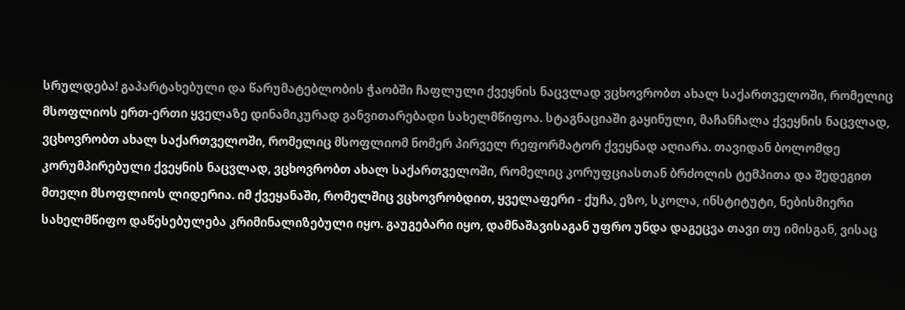სრულდება! გაპარტახებული და წარუმატებლობის ჭაობში ჩაფლული ქვეყნის ნაცვლად ვცხოვრობთ ახალ საქართველოში, რომელიც მსოფლიოს ერთ-ერთი ყველაზე დინამიკურად განვითარებადი სახელმწიფოა. სტაგნაციაში გაყინული, მაჩანჩალა ქვეყნის ნაცვლად, ვცხოვრობთ ახალ საქართველოში, რომელიც მსოფლიომ ნომერ პირველ რეფორმატორ ქვეყნად აღიარა. თავიდან ბოლომდე კორუმპირებული ქვეყნის ნაცვლად, ვცხოვრობთ ახალ საქართველოში, რომელიც კორუფციასთან ბრძოლის ტემპითა და შედეგით მთელი მსოფლიოს ლიდერია. იმ ქვეყანაში, რომელშიც ვცხოვრობდით, ყველაფერი - ქუჩა, ეზო, სკოლა, ინსტიტუტი, ნებისმიერი სახელმწიფო დაწესებულება კრიმინალიზებული იყო. გაუგებარი იყო, დამნაშავისაგან უფრო უნდა დაგეცვა თავი თუ იმისგან, ვისაც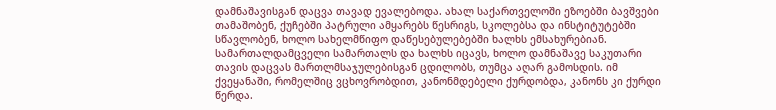დამნაშავისგან დაცვა თავად ევალებოდა. ახალ საქართველოში ეზოებში ბავშვები თამაშობენ, ქუჩებში პატრული ამყარებს წესრიგს, სკოლებსა და ინსტიტუტებში სწავლობენ, ხოლო სახელმწიფო დაწესებულებებში ხალხს ემსახურებიან. სამართალდამცველი სამართალს და ხალხს იცავს, ხოლო დამნაშავე საკუთარი თავის დაცვას მართლმსაჯულებისგან ცდილობს, თუმცა აღარ გამოსდის. იმ ქვეყანაში, რომელშიც ვცხოვრობდით, კანონმდებელი ქურდობდა, კანონს კი ქურდი წერდა.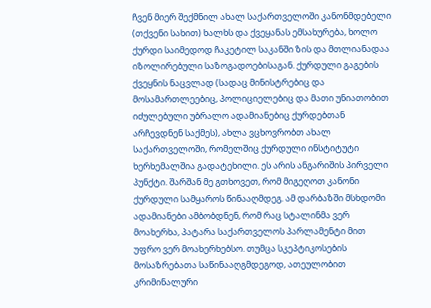ჩვენ მიერ შექმნილ ახალ საქართველოში კანონმდებელი (თქვენი სახით) ხალხს და ქვეყანას ემსახურება, ხოლო ქურდი საიმედოდ ჩაკეტილ საკანში ზის და მთლიანადაა იზოლირებული საზოგადოებისაგან. ქურდული გაგების ქვეყნის ნაცვლად (სადაც მინისტრებიც და მოსამართლეებიც, პოლიციელებიც და მათი უნიათობით იძულებული უბრალო ადამიანებიც ქურდებთან არჩევდნენ საქმეს), ახლა ვცხოვრობთ ახალ საქართველოში, რომელშიც ქურდული ინსტიტუტი ხერხემალშია გადატეხილი. ეს არის ანგარიშის პირველი პუნქტი. შარშან მე გთხოვეთ, რომ მიგეღოთ კანონი ქურდული სამყაროს წინააღმდეგ. ამ დარბაზში მსხდომი ადამიანები ამბობდნენ, რომ რაც სტალინმა ვერ მოახერხა, პატარა საქართველოს პარლამენტი მით უფრო ვერ მოახერხებსო. თუმცა სკეპტიკოსების მოსაზრებათა საწინააღგმდეგოდ, ათეულობით კრიმინალური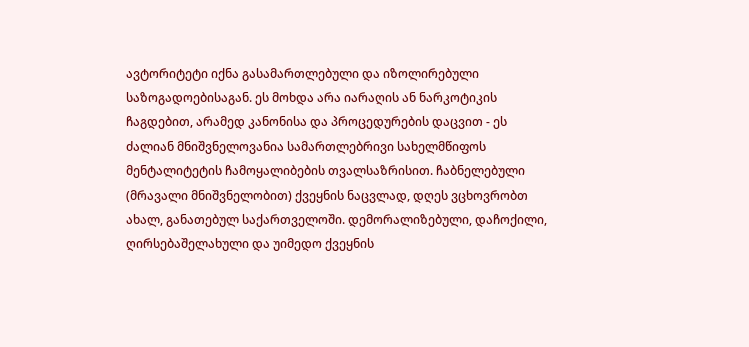ავტორიტეტი იქნა გასამართლებული და იზოლირებული საზოგადოებისაგან. ეს მოხდა არა იარაღის ან ნარკოტიკის ჩაგდებით, არამედ კანონისა და პროცედურების დაცვით - ეს ძალიან მნიშვნელოვანია სამართლებრივი სახელმწიფოს მენტალიტეტის ჩამოყალიბების თვალსაზრისით. ჩაბნელებული (მრავალი მნიშვნელობით) ქვეყნის ნაცვლად, დღეს ვცხოვრობთ ახალ, განათებულ საქართველოში. დემორალიზებული, დაჩოქილი, ღირსებაშელახული და უიმედო ქვეყნის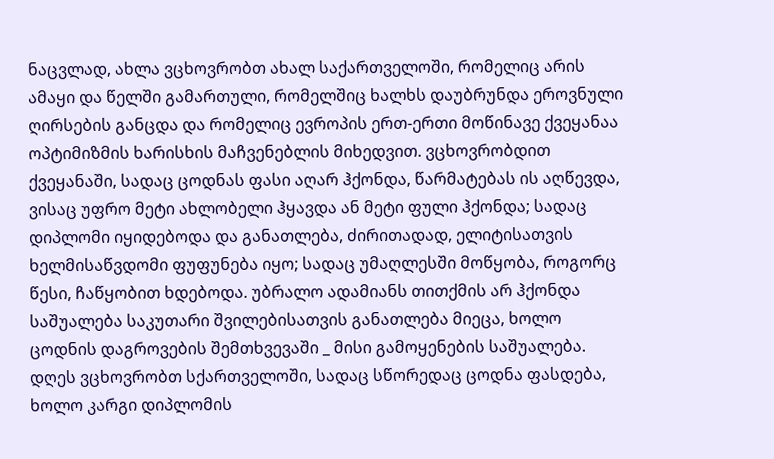ნაცვლად, ახლა ვცხოვრობთ ახალ საქართველოში, რომელიც არის ამაყი და წელში გამართული, რომელშიც ხალხს დაუბრუნდა ეროვნული ღირსების განცდა და რომელიც ევროპის ერთ-ერთი მოწინავე ქვეყანაა ოპტიმიზმის ხარისხის მაჩვენებლის მიხედვით. ვცხოვრობდით ქვეყანაში, სადაც ცოდნას ფასი აღარ ჰქონდა, წარმატებას ის აღწევდა, ვისაც უფრო მეტი ახლობელი ჰყავდა ან მეტი ფული ჰქონდა; სადაც დიპლომი იყიდებოდა და განათლება, ძირითადად, ელიტისათვის ხელმისაწვდომი ფუფუნება იყო; სადაც უმაღლესში მოწყობა, როგორც წესი, ჩაწყობით ხდებოდა. უბრალო ადამიანს თითქმის არ ჰქონდა საშუალება საკუთარი შვილებისათვის განათლება მიეცა, ხოლო ცოდნის დაგროვების შემთხვევაში _ მისი გამოყენების საშუალება. დღეს ვცხოვრობთ სქართველოში, სადაც სწორედაც ცოდნა ფასდება, ხოლო კარგი დიპლომის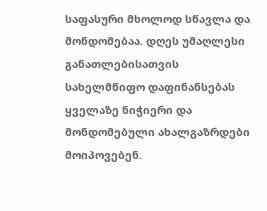საფასური მხოლოდ სწავლა და მონდომებაა. დღეს უმაღლესი განათლებისათვის სახელმწიფო დაფინანსებას ყველაზე ნიჭიერი და მონდომებული ახალგაზრდები მოიპოვებენ.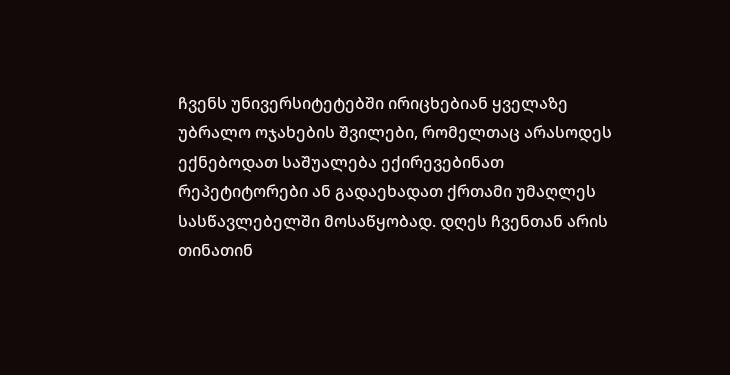ჩვენს უნივერსიტეტებში ირიცხებიან ყველაზე უბრალო ოჯახების შვილები, რომელთაც არასოდეს ექნებოდათ საშუალება ექირევებინათ რეპეტიტორები ან გადაეხადათ ქრთამი უმაღლეს სასწავლებელში მოსაწყობად. დღეს ჩვენთან არის თინათინ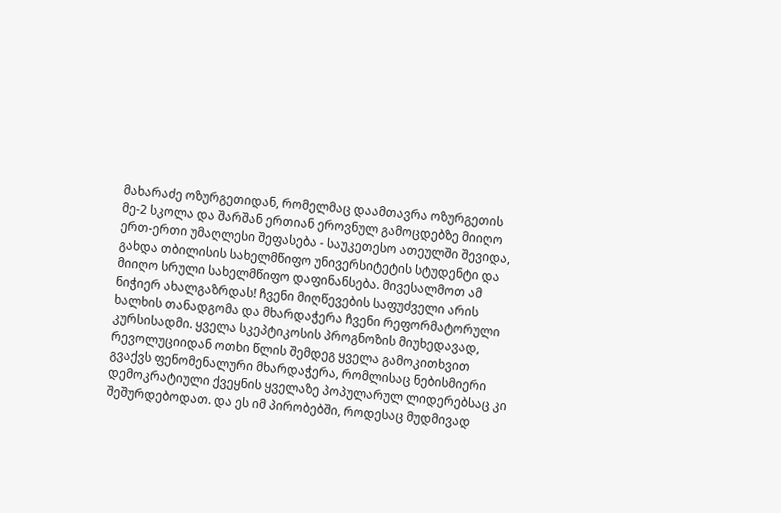მახარაძე ოზურგეთიდან, რომელმაც დაამთავრა ოზურგეთის მე-2 სკოლა და შარშან ერთიან ეროვნულ გამოცდებზე მიიღო ერთ-ერთი უმაღლესი შეფასება - საუკეთესო ათეულში შევიდა, გახდა თბილისის სახელმწიფო უნივერსიტეტის სტუდენტი და მიიღო სრული სახელმწიფო დაფინანსება. მივესალმოთ ამ ნიჭიერ ახალგაზრდას! ჩვენი მიღწევების საფუძველი არის ხალხის თანადგომა და მხარდაჭერა ჩვენი რეფორმატორული კურსისადმი. ყველა სკეპტიკოსის პროგნოზის მიუხედავად, რევოლუციიდან ოთხი წლის შემდეგ ყველა გამოკითხვით გვაქვს ფენომენალური მხარდაჭერა, რომლისაც ნებისმიერი დემოკრატიული ქვეყნის ყველაზე პოპულარულ ლიდერებსაც კი შეშურდებოდათ. და ეს იმ პირობებში, როდესაც მუდმივად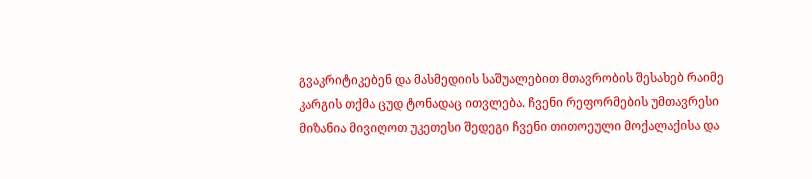გვაკრიტიკებენ და მასმედიის საშუალებით მთავრობის შესახებ რაიმე კარგის თქმა ცუდ ტონადაც ითვლება. ჩვენი რეფორმების უმთავრესი მიზანია მივიღოთ უკეთესი შედეგი ჩვენი თითოეული მოქალაქისა და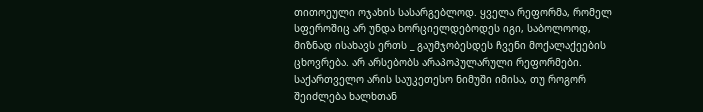თითოეული ოჯახის სასარგებლოდ. ყველა რეფორმა, რომელ სფეროშიც არ უნდა ხორციელდებოდეს იგი, საბოლოოდ, მიზნად ისახავს ერთს _ გაუმჯობესდეს ჩვენი მოქალაქეების ცხოვრება. არ არსებობს არაპოპულარული რეფორმები. საქართველო არის საუკეთესო ნიმუში იმისა, თუ როგორ შეიძლება ხალხთან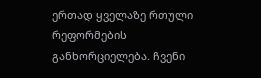ერთად ყველაზე რთული რეფორმების განხორციელება. ჩვენი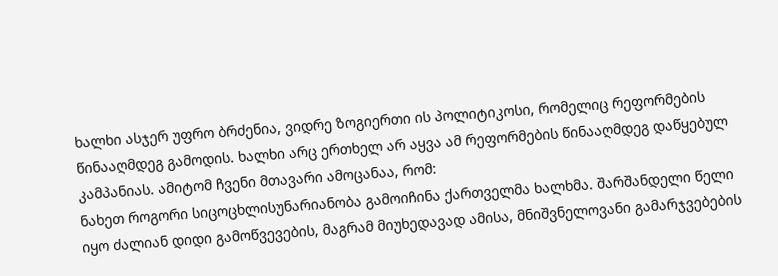ხალხი ასჯერ უფრო ბრძენია, ვიდრე ზოგიერთი ის პოლიტიკოსი, რომელიც რეფორმების წინააღმდეგ გამოდის. ხალხი არც ერთხელ არ აყვა ამ რეფორმების წინააღმდეგ დაწყებულ კამპანიას. ამიტომ ჩვენი მთავარი ამოცანაა, რომ:
ნახეთ როგორი სიცოცხლისუნარიანობა გამოიჩინა ქართველმა ხალხმა. შარშანდელი წელი იყო ძალიან დიდი გამოწვევების, მაგრამ მიუხედავად ამისა, მნიშვნელოვანი გამარჯვებების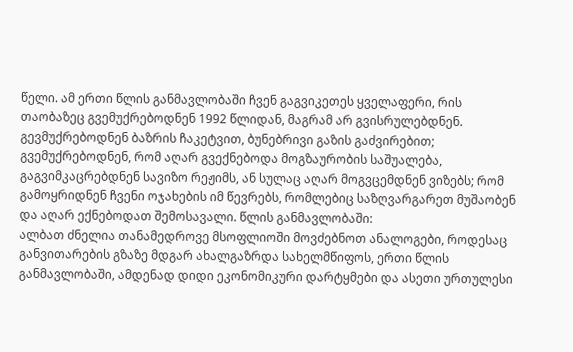წელი. ამ ერთი წლის განმავლობაში ჩვენ გაგვიკეთეს ყველაფერი, რის თაობაზეც გვემუქრებოდნენ 1992 წლიდან, მაგრამ არ გვისრულებდნენ. გევმუქრებოდნენ ბაზრის ჩაკეტვით, ბუნებრივი გაზის გაძვირებით; გვემუქრებოდნენ, რომ აღარ გვექნებოდა მოგზაურობის საშუალება, გაგვიმკაცრებდნენ სავიზო რეჟიმს, ან სულაც აღარ მოგვცემდნენ ვიზებს; რომ გამოყრიდნენ ჩვენი ოჯახების იმ წევრებს, რომლებიც საზღვარგარეთ მუშაობენ და აღარ ექნებოდათ შემოსავალი. წლის განმავლობაში:
ალბათ ძნელია თანამედროვე მსოფლიოში მოვძებნოთ ანალოგები, როდესაც განვითარების გზაზე მდგარ ახალგაზრდა სახელმწიფოს, ერთი წლის განმავლობაში, ამდენად დიდი ეკონომიკური დარტყმები და ასეთი ურთულესი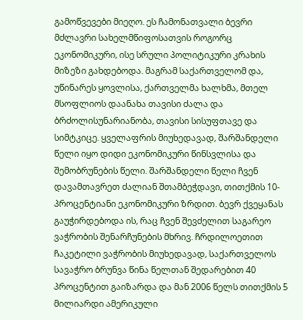გამოწვევები მიეღო. ეს ჩამონათვალი ბევრი მძლავრი სახელმწიფოსათვის როგორც ეკონომიკური, ისე სრული პოლიტიკური კრახის მიზეზი გახდებოდა. მაგრამ საქართველომ და, უწინარეს ყოვლისა, ქართველმა ხალხმა, მთელ მსოფლიოს დაანახა თავისი ძალა და ბრძოლისუნარიანობა, თავისი სისუფთავე და სიმტკიცე. ყველაფრის მიუხედავად, შარშანდელი წელი იყო დიდი ეკონომიკური წინსვლისა და შემობრუნების წელი. შარშანდელი წელი ჩვენ დავამთავრეთ ძალიან შთამბეჭდავი, თითქმის 10-პროცენტიანი ეკონომიკური ზრდით. ბევრ ქვეყანას გაუჭირდებოდა ის, რაც ჩვენ შევძელით საგარეო ვაჭრობის შენარჩუნების მხრივ. ჩრდილოეთით ჩაკეტილი ვაჭრობის მიუხედავად, საქართველოს სავაჭრო ბრუნვა წინა წელთან შედარებით 40 პროცენტით გაიზარდა და მან 2006 წელს თითქმის 5 მილიარდი ამერიკული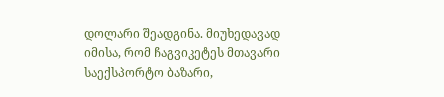დოლარი შეადგინა. მიუხედავად იმისა, რომ ჩაგვიკეტეს მთავარი საექსპორტო ბაზარი,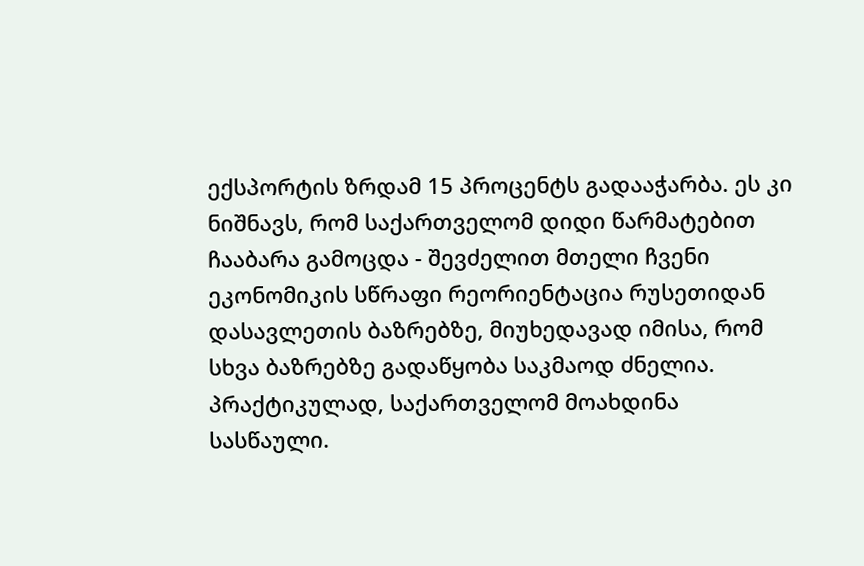ექსპორტის ზრდამ 15 პროცენტს გადააჭარბა. ეს კი ნიშნავს, რომ საქართველომ დიდი წარმატებით ჩააბარა გამოცდა - შევძელით მთელი ჩვენი ეკონომიკის სწრაფი რეორიენტაცია რუსეთიდან დასავლეთის ბაზრებზე, მიუხედავად იმისა, რომ სხვა ბაზრებზე გადაწყობა საკმაოდ ძნელია. პრაქტიკულად, საქართველომ მოახდინა სასწაული.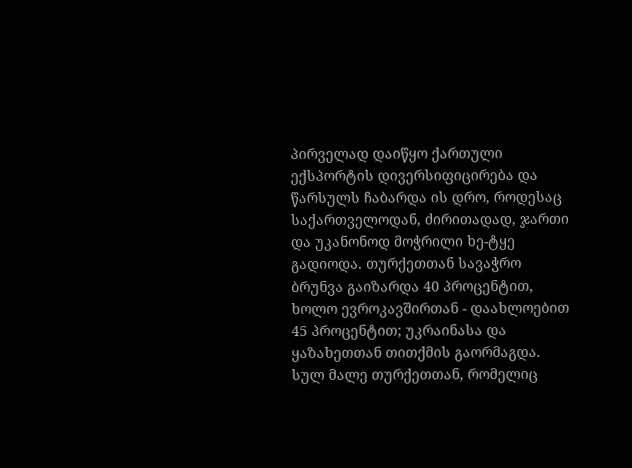პირველად დაიწყო ქართული ექსპორტის დივერსიფიცირება და წარსულს ჩაბარდა ის დრო, როდესაც საქართველოდან, ძირითადად, ჯართი და უკანონოდ მოჭრილი ხე-ტყე გადიოდა. თურქეთთან სავაჭრო ბრუნვა გაიზარდა 40 პროცენტით, ხოლო ევროკავშირთან - დაახლოებით 45 პროცენტით; უკრაინასა და ყაზახეთთან თითქმის გაორმაგდა. სულ მალე თურქეთთან, რომელიც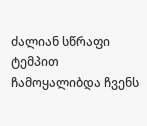ძალიან სწრაფი ტემპით ჩამოყალიბდა ჩვენს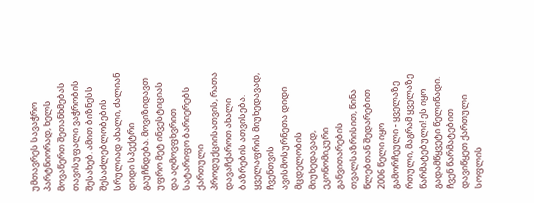უმთავრეს სავაჭრო პარტნიორად, ხელს მოვაწერთ შეთანხმებას თავისუფალი ვაჭრობის შესახებ. ამით ბიზნესს შესაძლებლობების სრულიად ახალი, ძალიან დიდი სპექტრი გაუჩნდება. მოვიზიდავთ უფრო მეტ ინვესტიციას და აღმოვფხვრით სატარიფო ბარიერებს ქართული პროდუქციისათვის, რათა დავაჩქაროთ ახალი ბაზრების ათვისება. ყველაფრის მიუხედავად, ჩვენთვის ავისმოსურნეთა დიდი მცდელობის მიუხედავად, ეკონომიკური განვითარების თვალსაზრისით, წინა წლებთან შედარებით 2006 წელი იყო გამორჩეული - ყველაზე რთული, მაგრამ ყველაზე წარმატებული! ეს იყო გადამწყვეტი წელიწადი. ჩვენ წარმატებით დავიწყეთ ქართული სოფლის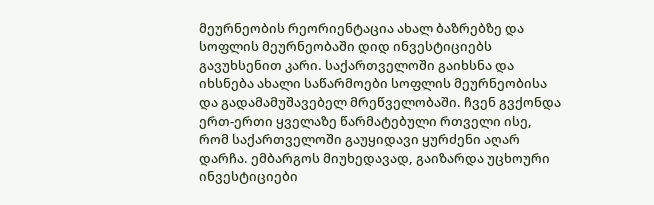მეურნეობის რეორიენტაცია ახალ ბაზრებზე და სოფლის მეურნეობაში დიდ ინვესტიციებს გავუხსენით კარი. საქართველოში გაიხსნა და იხსნება ახალი საწარმოები სოფლის მეურნეობისა და გადამამუშავებელ მრეწველობაში. ჩვენ გვქონდა ერთ-ერთი ყველაზე წარმატებული რთველი ისე, რომ საქართველოში გაუყიდავი ყურძენი აღარ დარჩა. ემბარგოს მიუხედავად, გაიზარდა უცხოური ინვესტიციები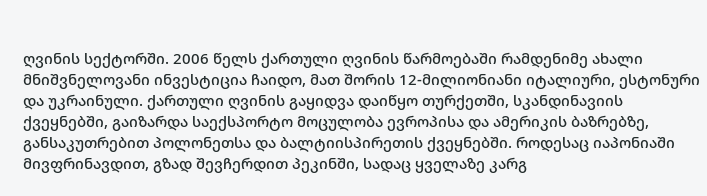ღვინის სექტორში. 2006 წელს ქართული ღვინის წარმოებაში რამდენიმე ახალი მნიშვნელოვანი ინვესტიცია ჩაიდო, მათ შორის 12-მილიონიანი იტალიური, ესტონური და უკრაინული. ქართული ღვინის გაყიდვა დაიწყო თურქეთში, სკანდინავიის ქვეყნებში, გაიზარდა საექსპორტო მოცულობა ევროპისა და ამერიკის ბაზრებზე, განსაკუთრებით პოლონეთსა და ბალტიისპირეთის ქვეყნებში. როდესაც იაპონიაში მივფრინავდით, გზად შევჩერდით პეკინში, სადაც ყველაზე კარგ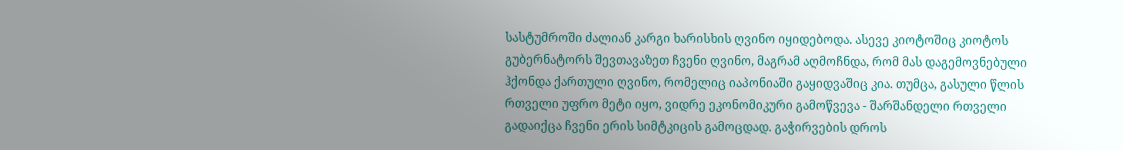სასტუმროში ძალიან კარგი ხარისხის ღვინო იყიდებოდა. ასევე კიოტოშიც კიოტოს გუბერნატორს შევთავაზეთ ჩვენი ღვინო, მაგრამ აღმოჩნდა, რომ მას დაგემოვნებული ჰქონდა ქართული ღვინო, რომელიც იაპონიაში გაყიდვაშიც კია. თუმცა, გასული წლის რთველი უფრო მეტი იყო, ვიდრე ეკონომიკური გამოწვევა - შარშანდელი რთველი გადაიქცა ჩვენი ერის სიმტკიცის გამოცდად. გაჭირვების დროს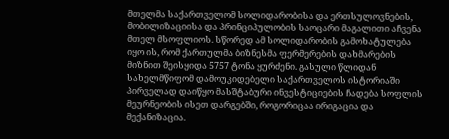მთელმა საქართველომ სოლიდარობისა და ერთსულოვნების, მობილიზაციისა და პრინციპულობის საოცარი მაგალითი აჩვენა მთელ მსოფლიოს. სწორედ ამ სოლიდარობის გამოხატულება იყო ის, რომ ქართულმა ბიზნესმა ფერმერების დახმარების მიზნით შეისყიდა 5757 ტონა ყურძენი. გასული წლიდან სახელმწიფომ დამოუკიდებელი საქართველოს ისტორიაში პირველად დაიწყო მასშტაბური ინვესტიციების ჩადება სოფლის მეურნეობის ისეთ დარგებში, როგორიცაა ირიგაცია და მექანიზაცია.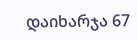დაიხარჯა 67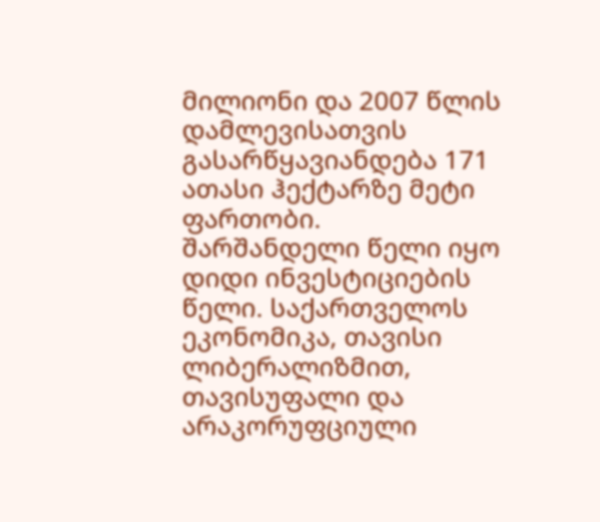მილიონი და 2007 წლის დამლევისათვის გასარწყავიანდება 171 ათასი ჰექტარზე მეტი ფართობი. შარშანდელი წელი იყო დიდი ინვესტიციების წელი. საქართველოს ეკონომიკა, თავისი ლიბერალიზმით, თავისუფალი და არაკორუფციული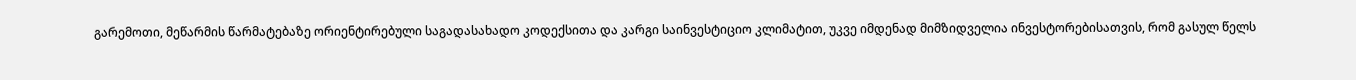გარემოთი, მეწარმის წარმატებაზე ორიენტირებული საგადასახადო კოდექსითა და კარგი საინვესტიციო კლიმატით, უკვე იმდენად მიმზიდველია ინვესტორებისათვის, რომ გასულ წელს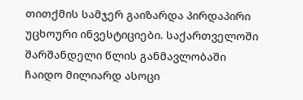თითქმის სამჯერ გაიზარდა პირდაპირი უცხოური ინვესტიციები. საქართველოში შარშანდელი წლის განმავლობაში ჩაიდო მილიარდ ასოცი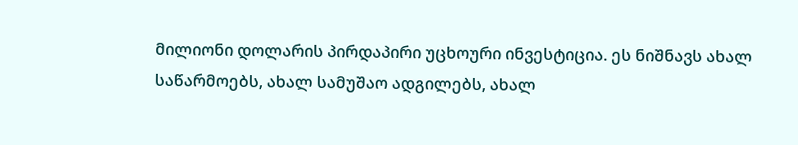მილიონი დოლარის პირდაპირი უცხოური ინვესტიცია. ეს ნიშნავს ახალ საწარმოებს, ახალ სამუშაო ადგილებს, ახალ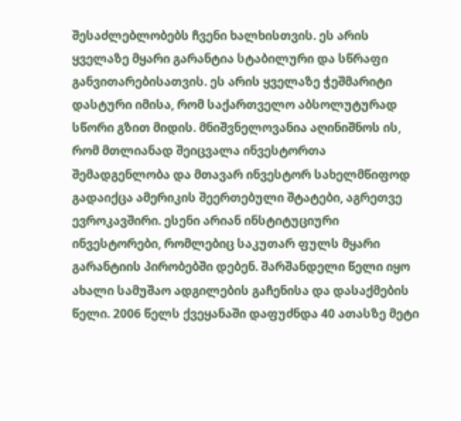შესაძლებლობებს ჩვენი ხალხისთვის. ეს არის ყველაზე მყარი გარანტია სტაბილური და სწრაფი განვითარებისათვის. ეს არის ყველაზე ჭეშმარიტი დასტური იმისა, რომ საქართველო აბსოლუტურად სწორი გზით მიდის. მნიშვნელოვანია აღინიშნოს ის, რომ მთლიანად შეიცვალა ინვესტორთა შემადგენლობა და მთავარ ინვესტორ სახელმწიფოდ გადაიქცა ამერიკის შეერთებული შტატები, აგრეთვე ევროკავშირი. ესენი არიან ინსტიტუციური ინვესტორები, რომლებიც საკუთარ ფულს მყარი გარანტიის პირობებში დებენ. შარშანდელი წელი იყო ახალი სამუშაო ადგილების გაჩენისა და დასაქმების წელი. 2006 წელს ქვეყანაში დაფუძნდა 40 ათასზე მეტი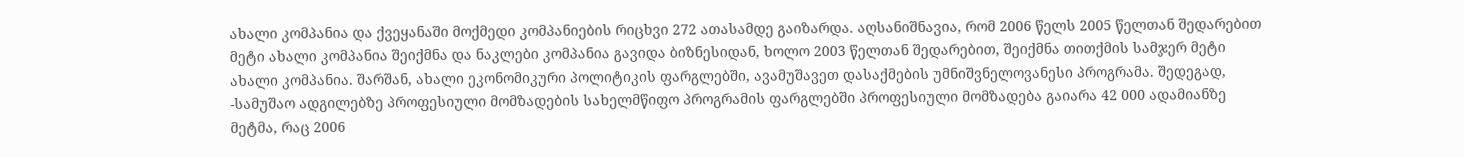ახალი კომპანია და ქვეყანაში მოქმედი კომპანიების რიცხვი 272 ათასამდე გაიზარდა. აღსანიშნავია, რომ 2006 წელს 2005 წელთან შედარებით მეტი ახალი კომპანია შეიქმნა და ნაკლები კომპანია გავიდა ბიზნესიდან, ხოლო 2003 წელთან შედარებით, შეიქმნა თითქმის სამჯერ მეტი ახალი კომპანია. შარშან, ახალი ეკონომიკური პოლიტიკის ფარგლებში, ავამუშავეთ დასაქმების უმნიშვნელოვანესი პროგრამა. შედეგად, -სამუშაო ადგილებზე პროფესიული მომზადების სახელმწიფო პროგრამის ფარგლებში პროფესიული მომზადება გაიარა 42 000 ადამიანზე მეტმა, რაც 2006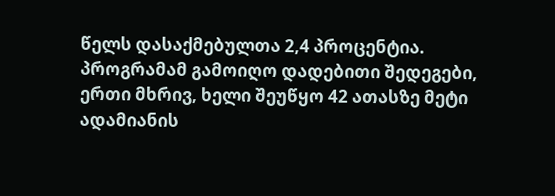წელს დასაქმებულთა 2,4 პროცენტია. პროგრამამ გამოიღო დადებითი შედეგები, ერთი მხრივ, ხელი შეუწყო 42 ათასზე მეტი ადამიანის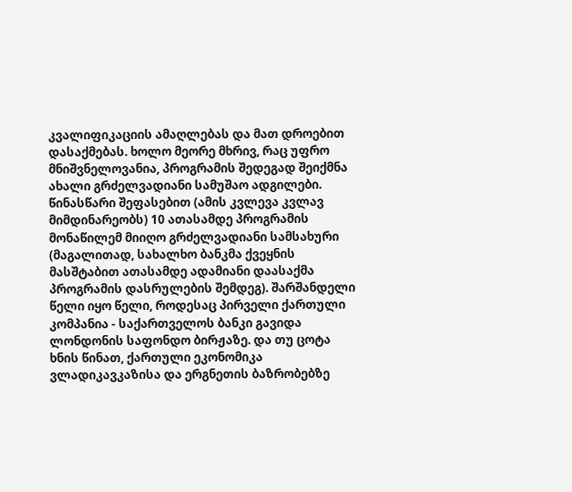კვალიფიკაციის ამაღლებას და მათ დროებით დასაქმებას. ხოლო მეორე მხრივ, რაც უფრო მნიშვნელოვანია, პროგრამის შედეგად შეიქმნა ახალი გრძელვადიანი სამუშაო ადგილები. წინასწარი შეფასებით (ამის კვლევა კვლავ მიმდინარეობს) 10 ათასამდე პროგრამის მონაწილემ მიიღო გრძელვადიანი სამსახური (მაგალითად, სახალხო ბანკმა ქვეყნის მასშტაბით ათასამდე ადამიანი დაასაქმა პროგრამის დასრულების შემდეგ). შარშანდელი წელი იყო წელი, როდესაც პირველი ქართული კომპანია - საქართველოს ბანკი გავიდა ლონდონის საფონდო ბირჟაზე. და თუ ცოტა ხნის წინათ, ქართული ეკონომიკა ვლადიკავკაზისა და ერგნეთის ბაზრობებზე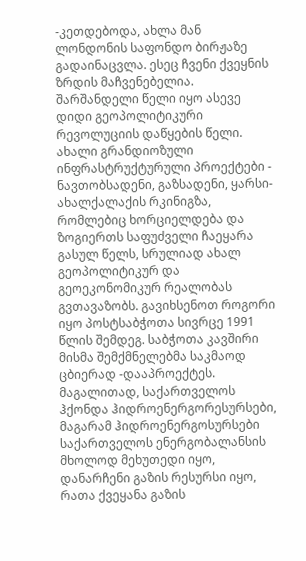-კეთდებოდა, ახლა მან ლონდონის საფონდო ბირჟაზე გადაინაცვლა. ესეც ჩვენი ქვეყნის ზრდის მაჩვენებელია. შარშანდელი წელი იყო ასევე დიდი გეოპოლიტიკური რევოლუციის დაწყების წელი. ახალი გრანდიოზული ინფრასტრუქტურული პროექტები - ნავთობსადენი, გაზსადენი, ყარსი-ახალქალაქის რკინიგზა, რომლებიც ხორციელდება და ზოგიერთს საფუძველი ჩაეყარა გასულ წელს, სრულიად ახალ გეოპოლიტიკურ და გეოეკონომიკურ რეალობას გვთავაზობს. გავიხსენოთ როგორი იყო პოსტსაბჭოთა სივრცე 1991 წლის შემდეგ. საბჭოთა კავშირი მისმა შემქმნელებმა საკმაოდ ცბიერად -დააპროექტეს. მაგალითად, საქართველოს ჰქონდა ჰიდროენერგორესურსები, მაგარამ ჰიდროენერგოსურსები საქართველოს ენერგობალანსის მხოლოდ მეხუთედი იყო, დანარჩენი გაზის რესურსი იყო, რათა ქვეყანა გაზის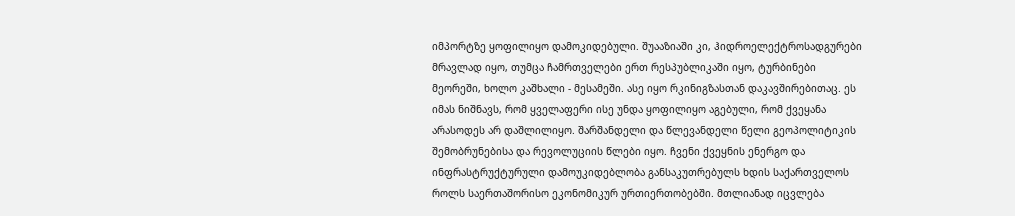იმპორტზე ყოფილიყო დამოკიდებული. შუააზიაში კი, ჰიდროელექტროსადგურები მრავლად იყო, თუმცა ჩამრთველები ერთ რესპუბლიკაში იყო, ტურბინები მეორეში, ხოლო კაშხალი - მესამეში. ასე იყო რკინიგზასთან დაკავშირებითაც. ეს იმას ნიშნავს, რომ ყველაფერი ისე უნდა ყოფილიყო აგებული, რომ ქვეყანა არასოდეს არ დაშლილიყო. შარშანდელი და წლევანდელი წელი გეოპოლიტიკის შემობრუნებისა და რევოლუციის წლები იყო. ჩვენი ქვეყნის ენერგო და ინფრასტრუქტურული დამოუკიდებლობა განსაკუთრებულს ხდის საქართველოს როლს საერთაშორისო ეკონომიკურ ურთიერთობებში. მთლიანად იცვლება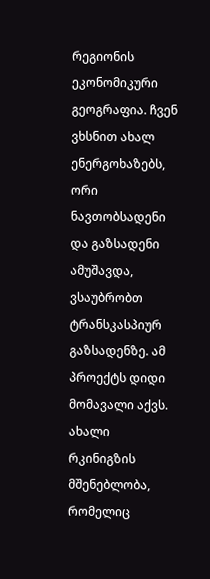რეგიონის ეკონომიკური გეოგრაფია. ჩვენ ვხსნით ახალ ენერგოხაზებს, ორი ნავთობსადენი და გაზსადენი ამუშავდა, ვსაუბრობთ ტრანსკასპიურ გაზსადენზე. ამ პროექტს დიდი მომავალი აქვს. ახალი რკინიგზის მშენებლობა, რომელიც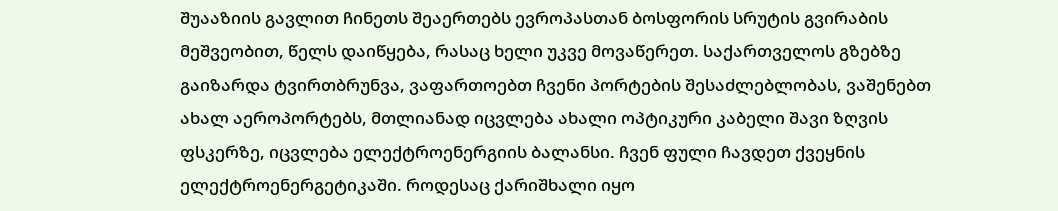შუააზიის გავლით ჩინეთს შეაერთებს ევროპასთან ბოსფორის სრუტის გვირაბის მეშვეობით, წელს დაიწყება, რასაც ხელი უკვე მოვაწერეთ. საქართველოს გზებზე გაიზარდა ტვირთბრუნვა, ვაფართოებთ ჩვენი პორტების შესაძლებლობას, ვაშენებთ ახალ აეროპორტებს, მთლიანად იცვლება ახალი ოპტიკური კაბელი შავი ზღვის ფსკერზე, იცვლება ელექტროენერგიის ბალანსი. ჩვენ ფული ჩავდეთ ქვეყნის ელექტროენერგეტიკაში. როდესაც ქარიშხალი იყო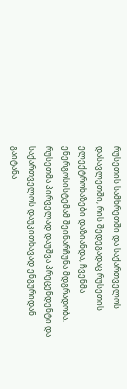რუსეთის სამხრეთში და საქართველოს დასავლეთში, რის შედეგადაც რუსეთის ელექტროხაზები დაზიანდა, ჩვენმა ენერგოსისტემამ შეინარჩუნა მდგრადობა. რუსეთმა პირველად დაუშვა პრეცენდენტი და საქართველოს დაუკითხავად ენგურიდან გაიტანა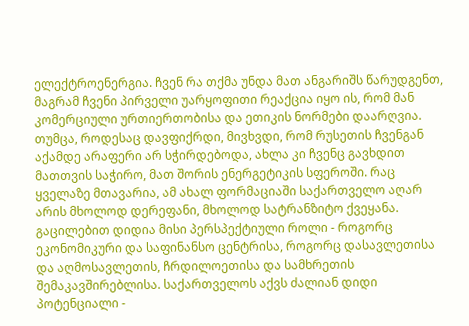ელექტროენერგია. ჩვენ რა თქმა უნდა მათ ანგარიშს წარუდგენთ, მაგრამ ჩვენი პირველი უარყოფითი რეაქცია იყო ის, რომ მან კომერციული ურთიერთობისა და ეთიკის ნორმები დაარღვია. თუმცა, როდესაც დავფიქრდი, მივხვდი, რომ რუსეთის ჩვენგან აქამდე არაფერი არ სჭირდებოდა, ახლა კი ჩვენც გავხდით მათთვის საჭირო, მათ შორის ენერგეტიკის სფეროში. რაც ყველაზე მთავარია, ამ ახალ ფორმაციაში საქართველო აღარ არის მხოლოდ დერეფანი, მხოლოდ სატრანზიტო ქვეყანა. გაცილებით დიდია მისი პერსპექტიული როლი - როგორც ეკონომიკური და საფინანსო ცენტრისა, როგორც დასავლეთისა და აღმოსავლეთის, ჩრდილოეთისა და სამხრეთის შემაკავშირებლისა. საქართველოს აქვს ძალიან დიდი პოტენციალი -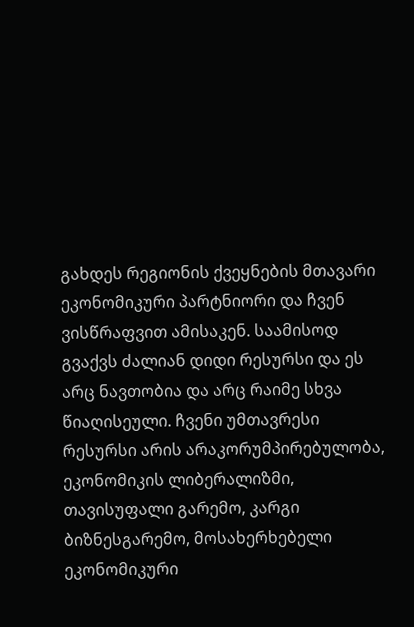გახდეს რეგიონის ქვეყნების მთავარი ეკონომიკური პარტნიორი და ჩვენ ვისწრაფვით ამისაკენ. საამისოდ გვაქვს ძალიან დიდი რესურსი და ეს არც ნავთობია და არც რაიმე სხვა წიაღისეული. ჩვენი უმთავრესი რესურსი არის არაკორუმპირებულობა, ეკონომიკის ლიბერალიზმი, თავისუფალი გარემო, კარგი ბიზნესგარემო, მოსახერხებელი ეკონომიკური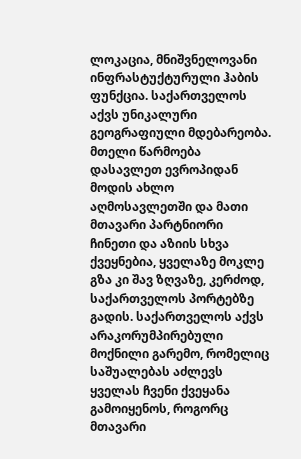ლოკაცია, მნიშვნელოვანი ინფრასტუქტურული ჰაბის ფუნქცია. საქართველოს აქვს უნიკალური გეოგრაფიული მდებარეობა. მთელი წარმოება დასავლეთ ევროპიდან მოდის ახლო აღმოსავლეთში და მათი მთავარი პარტნიორი ჩინეთი და აზიის სხვა ქვეყნებია, ყველაზე მოკლე გზა კი შავ ზღვაზე, კერძოდ, საქართველოს პორტებზე გადის. საქართველოს აქვს არაკორუმპირებული მოქნილი გარემო, რომელიც საშუალებას აძლევს ყველას ჩვენი ქვეყანა გამოიყენოს, როგორც მთავარი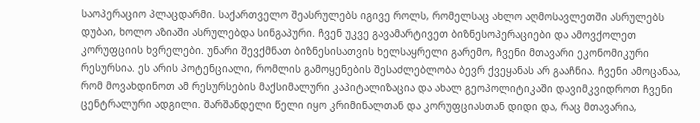საოპერაციო პლაცდარმი. საქართველო შეასრულებს იგივე როლს, რომელსაც ახლო აღმოსავლეთში ასრულებს დუბაი, ხოლო აზიაში ასრულებდა სინგაპური. ჩვენ უკვე გავამარტივეთ ბიზნესოპერაციები და ამოვქოლეთ კორუფციის ხვრელები. უნარი შევქმნათ ბიზნესისათვის ხელსაყრელი გარემო, ჩვენი მთავარი ეკონომიკური რესურსია. ეს არის პოტენციალი, რომლის გამოყენების შესაძლებლობა ბევრ ქვეყანას არ გააჩნია. ჩვენი ამოცანაა, რომ მოვახდინოთ ამ რესურსების მაქსიმალური კაპიტალიზაცია და ახალ გეოპოლიტიკაში დავიმკვიდროთ ჩვენი ცენტრალური ადგილი. შარშანდელი წელი იყო კრიმინალთან და კორუფციასთან დიდი და, რაც მთავარია,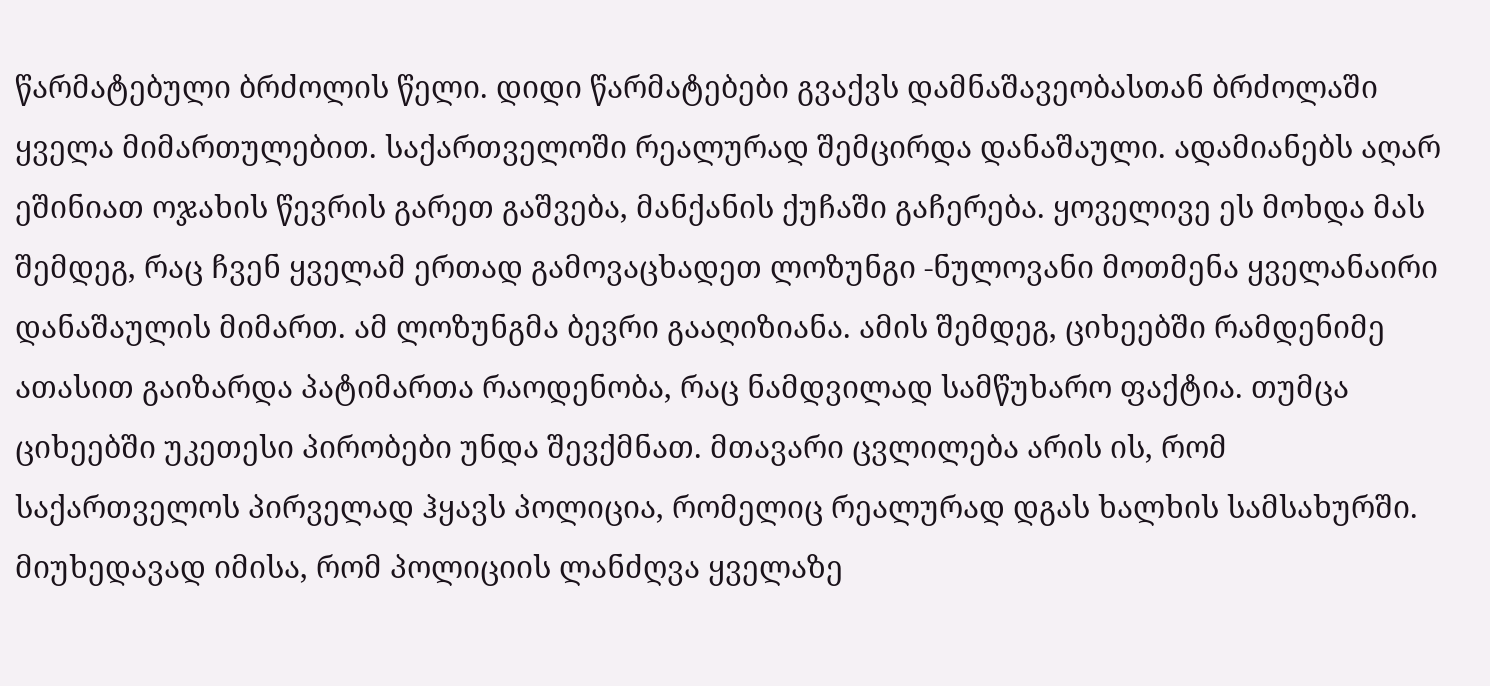წარმატებული ბრძოლის წელი. დიდი წარმატებები გვაქვს დამნაშავეობასთან ბრძოლაში ყველა მიმართულებით. საქართველოში რეალურად შემცირდა დანაშაული. ადამიანებს აღარ ეშინიათ ოჯახის წევრის გარეთ გაშვება, მანქანის ქუჩაში გაჩერება. ყოველივე ეს მოხდა მას შემდეგ, რაც ჩვენ ყველამ ერთად გამოვაცხადეთ ლოზუნგი -ნულოვანი მოთმენა ყველანაირი დანაშაულის მიმართ. ამ ლოზუნგმა ბევრი გააღიზიანა. ამის შემდეგ, ციხეებში რამდენიმე ათასით გაიზარდა პატიმართა რაოდენობა, რაც ნამდვილად სამწუხარო ფაქტია. თუმცა ციხეებში უკეთესი პირობები უნდა შევქმნათ. მთავარი ცვლილება არის ის, რომ საქართველოს პირველად ჰყავს პოლიცია, რომელიც რეალურად დგას ხალხის სამსახურში. მიუხედავად იმისა, რომ პოლიციის ლანძღვა ყველაზე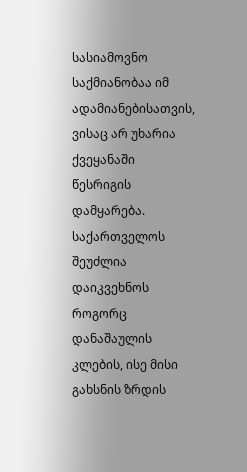სასიამოვნო საქმიანობაა იმ ადამიანებისათვის, ვისაც არ უხარია ქვეყანაში წესრიგის დამყარება. საქართველოს შეუძლია დაიკვეხნოს როგორც დანაშაულის კლების, ისე მისი გახსნის ზრდის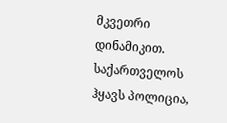მკვეთრი დინამიკით. საქართველოს ჰყავს პოლიცია,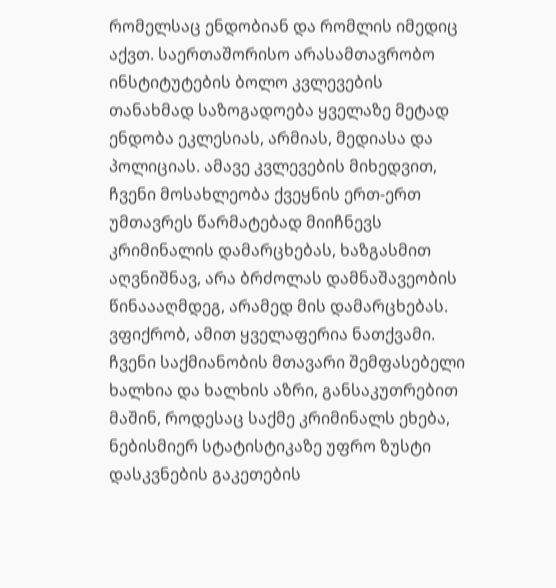რომელსაც ენდობიან და რომლის იმედიც აქვთ. საერთაშორისო არასამთავრობო ინსტიტუტების ბოლო კვლევების თანახმად საზოგადოება ყველაზე მეტად ენდობა ეკლესიას, არმიას, მედიასა და პოლიციას. ამავე კვლევების მიხედვით, ჩვენი მოსახლეობა ქვეყნის ერთ-ერთ უმთავრეს წარმატებად მიიჩნევს კრიმინალის დამარცხებას, ხაზგასმით აღვნიშნავ, არა ბრძოლას დამნაშავეობის წინაააღმდეგ, არამედ მის დამარცხებას. ვფიქრობ, ამით ყველაფერია ნათქვამი. ჩვენი საქმიანობის მთავარი შემფასებელი ხალხია და ხალხის აზრი, განსაკუთრებით მაშინ, როდესაც საქმე კრიმინალს ეხება, ნებისმიერ სტატისტიკაზე უფრო ზუსტი დასკვნების გაკეთების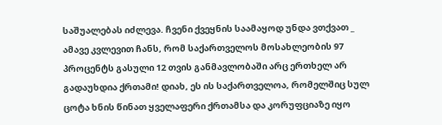საშუალებას იძლევა. ჩვენი ქვეყნის საამაყოდ უნდა ვთქვათ _ ამავე კვლევით ჩანს, რომ საქართველოს მოსახლეობის 97 პროცენტს გასული 12 თვის განმავლობაში არც ერთხელ არ გადაუხდია ქრთამი! დიახ, ეს ის საქართველოა, რომელშიც სულ ცოტა ხნის წინათ ყველაფერი ქრთამსა და კორუფციაზე იყო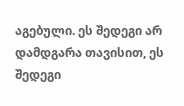აგებული. ეს შედეგი არ დამდგარა თავისით, ეს შედეგი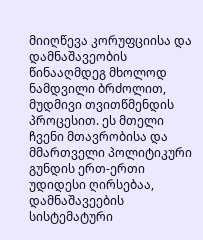მიიღწევა კორუფციისა და დამნაშავეობის წინააღმდეგ მხოლოდ ნამდვილი ბრძოლით, მუდმივი თვითწმენდის პროცესით. ეს მთელი ჩვენი მთავრობისა და მმართველი პოლიტიკური გუნდის ერთ-ერთი უდიდესი ღირსებაა, დამნაშავეების სისტემატური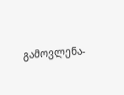გამოვლენა-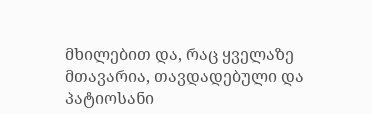მხილებით და, რაც ყველაზე მთავარია, თავდადებული და პატიოსანი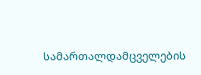სამართალდამცველების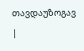თავდაუზოგავ |